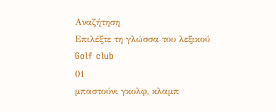Αναζήτηση
Επιλέξτε τη γλώσσα του λεξικού
Golf club
01
μπαστούνι γκολφ, κλαμπ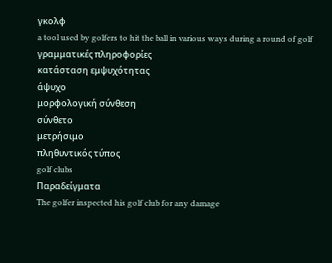γκολφ
a tool used by golfers to hit the ball in various ways during a round of golf
γραμματικές πληροφορίες
κατάσταση εμψυχότητας
άψυχο
μορφολογική σύνθεση
σύνθετο
μετρήσιμο
πληθυντικός τύπος
golf clubs
Παραδείγματα
The golfer inspected his golf club for any damage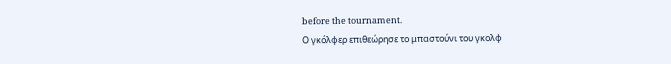before the tournament.
Ο γκόλφερ επιθεώρησε το μπαστούνι του γκολφ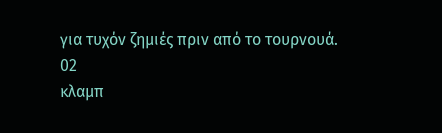για τυχόν ζημιές πριν από το τουρνουά.
02
κλαμπ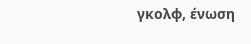γκολφ, ένωση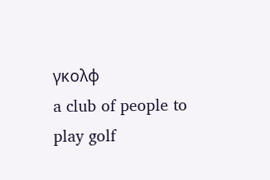γκολφ
a club of people to play golf